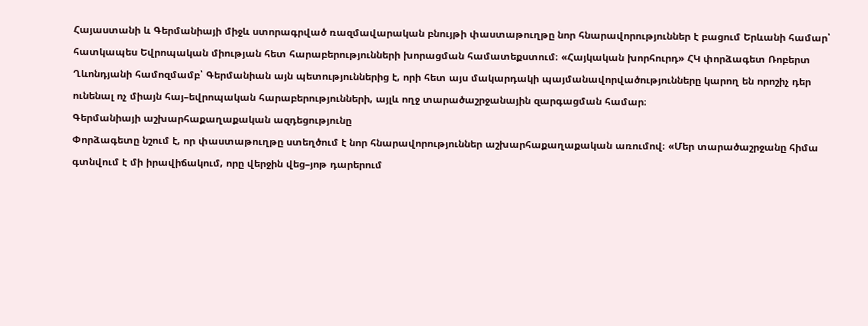Հայաստանի և Գերմանիայի միջև ստորագրված ռազմավարական բնույթի փաստաթուղթը նոր հնարավորություններ է բացում Երևանի համար՝ հատկապես Եվրոպական միության հետ հարաբերությունների խորացման համատեքստում։ «Հայկական խորհուրդ» ՀԿ փորձագետ Ռոբերտ Ղևոնդյանի համոզմամբ՝ Գերմանիան այն պետություններից է, որի հետ այս մակարդակի պայմանավորվածությունները կարող են որոշիչ դեր ունենալ ոչ միայն հայ–եվրոպական հարաբերությունների, այլև ողջ տարածաշրջանային զարգացման համար։
Գերմանիայի աշխարհաքաղաքական ազդեցությունը
Փորձագետը նշում է, որ փաստաթուղթը ստեղծում է նոր հնարավորություններ աշխարհաքաղաքական առումով։ «Մեր տարածաշրջանը հիմա գտնվում է մի իրավիճակում, որը վերջին վեց–յոթ դարերում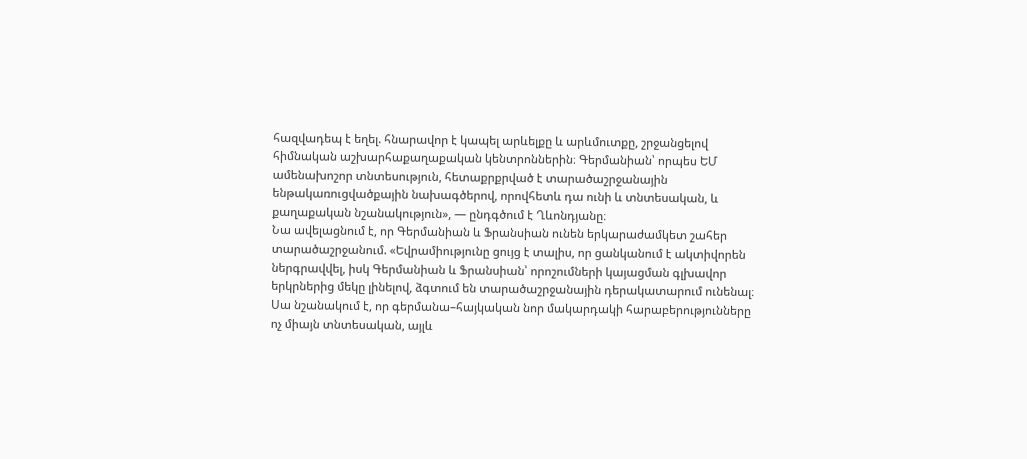հազվադեպ է եղել. հնարավոր է կապել արևելքը և արևմուտքը, շրջանցելով հիմնական աշխարհաքաղաքական կենտրոններին։ Գերմանիան՝ որպես ԵՄ ամենախոշոր տնտեսություն, հետաքրքրված է տարածաշրջանային ենթակառուցվածքային նախագծերով, որովհետև դա ունի և տնտեսական, և քաղաքական նշանակություն», — ընդգծում է Ղևոնդյանը։
Նա ավելացնում է, որ Գերմանիան և Ֆրանսիան ունեն երկարաժամկետ շահեր տարածաշրջանում. «Եվրամիությունը ցույց է տալիս, որ ցանկանում է ակտիվորեն ներգրավվել, իսկ Գերմանիան և Ֆրանսիան՝ որոշումների կայացման գլխավոր երկրներից մեկը լինելով, ձգտում են տարածաշրջանային դերակատարում ունենալ։ Սա նշանակում է, որ գերմանա–հայկական նոր մակարդակի հարաբերությունները ոչ միայն տնտեսական, այլև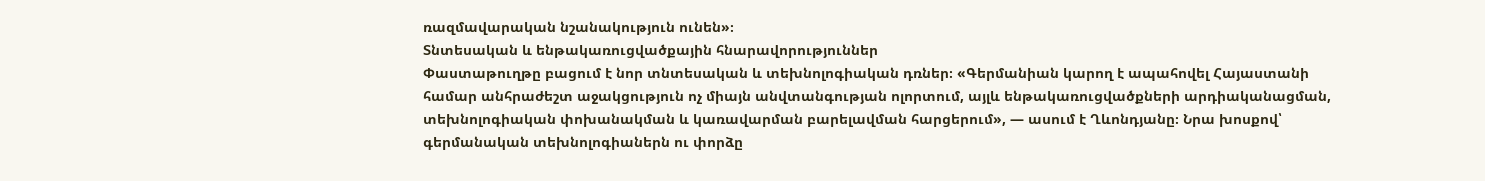ռազմավարական նշանակություն ունեն»։
Տնտեսական և ենթակառուցվածքային հնարավորություններ
Փաստաթուղթը բացում է նոր տնտեսական և տեխնոլոգիական դռներ։ «Գերմանիան կարող է ապահովել Հայաստանի համար անհրաժեշտ աջակցություն ոչ միայն անվտանգության ոլորտում, այլև ենթակառուցվածքների արդիականացման, տեխնոլոգիական փոխանակման և կառավարման բարելավման հարցերում», — ասում է Ղևոնդյանը։ Նրա խոսքով՝ գերմանական տեխնոլոգիաներն ու փորձը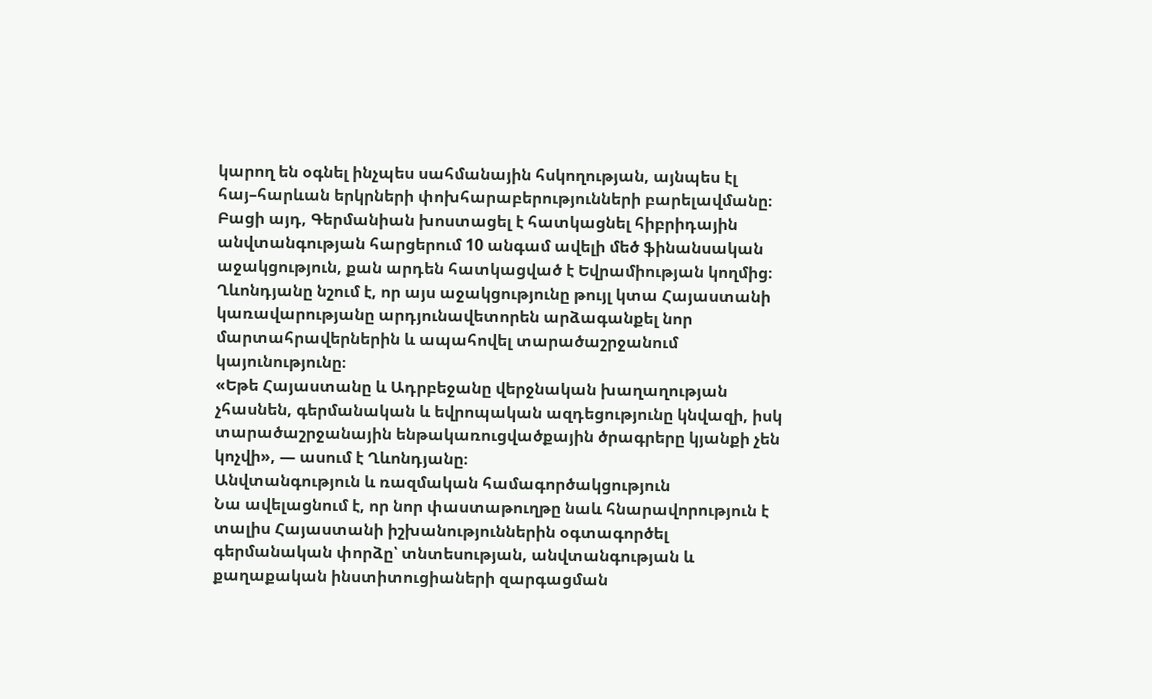կարող են օգնել ինչպես սահմանային հսկողության, այնպես էլ հայ–հարևան երկրների փոխհարաբերությունների բարելավմանը։
Բացի այդ, Գերմանիան խոստացել է հատկացնել հիբրիդային անվտանգության հարցերում 10 անգամ ավելի մեծ ֆինանսական աջակցություն, քան արդեն հատկացված է Եվրամիության կողմից։ Ղևոնդյանը նշում է, որ այս աջակցությունը թույլ կտա Հայաստանի կառավարությանը արդյունավետորեն արձագանքել նոր մարտահրավերներին և ապահովել տարածաշրջանում կայունությունը։
«Եթե Հայաստանը և Ադրբեջանը վերջնական խաղաղության չհասնեն, գերմանական և եվրոպական ազդեցությունը կնվազի, իսկ տարածաշրջանային ենթակառուցվածքային ծրագրերը կյանքի չեն կոչվի», — ասում է Ղևոնդյանը։
Անվտանգություն և ռազմական համագործակցություն
Նա ավելացնում է, որ նոր փաստաթուղթը նաև հնարավորություն է տալիս Հայաստանի իշխանություններին օգտագործել գերմանական փորձը՝ տնտեսության, անվտանգության և քաղաքական ինստիտուցիաների զարգացման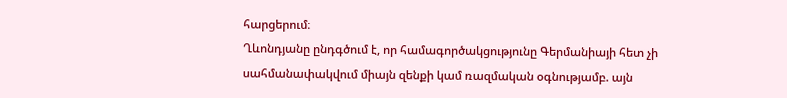հարցերում։
Ղևոնդյանը ընդգծում է, որ համագործակցությունը Գերմանիայի հետ չի սահմանափակվում միայն զենքի կամ ռազմական օգնությամբ. այն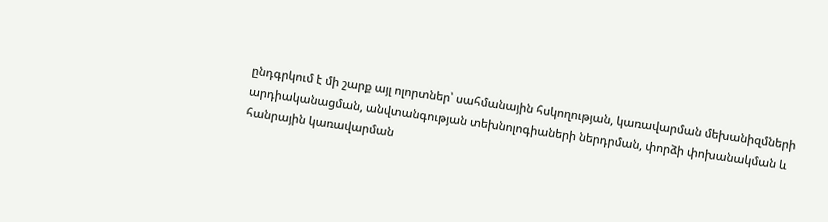ընդգրկում է մի շարք այլ ոլորտներ՝ սահմանային հսկողության, կառավարման մեխանիզմների արդիականացման, անվտանգության տեխնոլոգիաների ներդրման, փորձի փոխանակման և հանրային կառավարման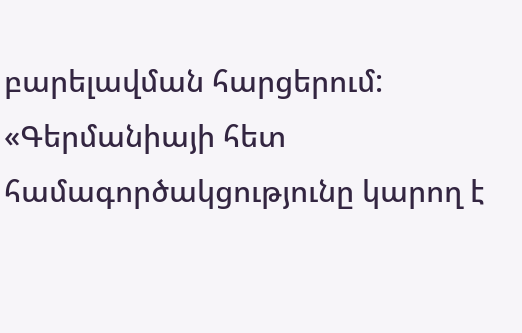բարելավման հարցերում:
«Գերմանիայի հետ համագործակցությունը կարող է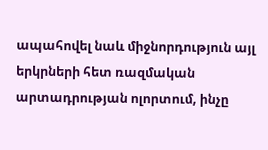ապահովել նաև միջնորդություն այլ երկրների հետ ռազմական արտադրության ոլորտում, ինչը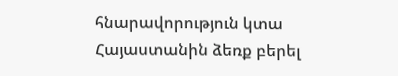հնարավորություն կտա Հայաստանին ձեռք բերել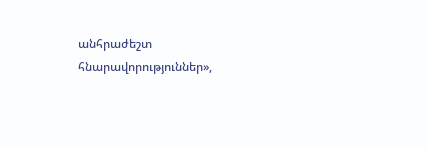անհրաժեշտ հնարավորություններ»,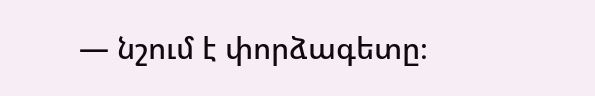— նշում է փորձագետը։